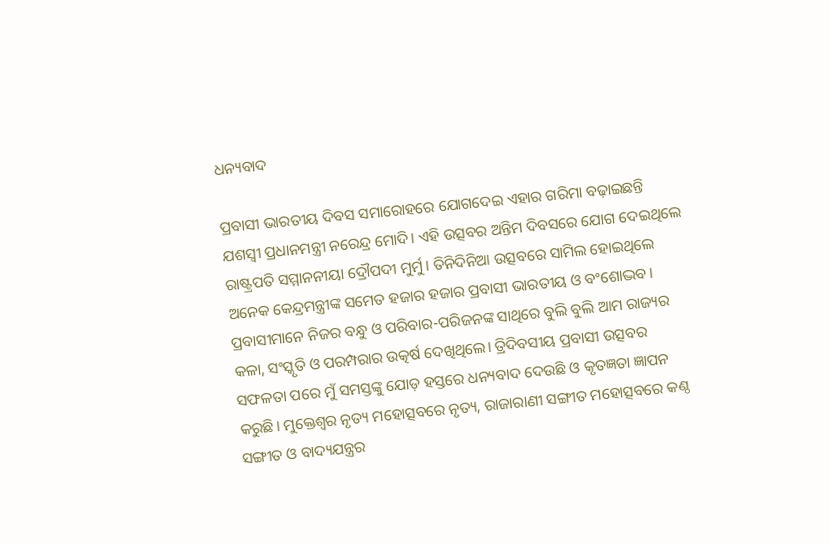ଧନ୍ୟବାଦ

ପ୍ରବାସୀ ଭାରତୀୟ ଦିବସ ସମାରୋହରେ ଯୋଗଦେଇ ଏହାର ଗରିମା ବଢ଼ାଇଛନ୍ତି ଯଶସ୍ବୀ ପ୍ରଧାନମନ୍ତ୍ରୀ ନରେନ୍ଦ୍ର ମୋଦି। ଏହି ଉତ୍ସବର ଅନ୍ତିମ ଦିବସରେ ଯୋଗ ଦେଇଥିଲେ ରାଷ୍ଟ୍ରପତି ସମ୍ମାନନୀୟା ଦ୍ରୌପଦୀ ମୁର୍ମୁ। ତିନିଦିନିଆ ଉତ୍ସବରେ ସାମିଲ ହୋଇଥିଲେ ଅନେକ କେନ୍ଦ୍ରମନ୍ତ୍ରୀଙ୍କ ସମେତ ହଜାର ହଜାର ପ୍ରବାସୀ ଭାରତୀୟ ଓ ବଂଶୋଦ୍ଭବ। ପ୍ରବାସୀମାନେ ନିଜର ବନ୍ଧୁ ଓ ପରିବାର-ପରିଜନଙ୍କ ସାଥିରେ ବୁଲି ବୁଲି ଆମ ରାଜ୍ୟର କଳା, ସଂସ୍କୃତି ଓ ପରମ୍ପରାର ଉତ୍କର୍ଷ ଦେଖିଥିଲେ। ତ୍ରିଦିବସୀୟ ପ୍ରବାସୀ ଉତ୍ସବର ସଫଳତା ପରେ ମୁଁ ସମସ୍ତଙ୍କୁ ଯୋଡ଼ ହସ୍ତରେ ଧନ୍ୟବାଦ ଦେଉଛି ଓ କୃତଜ୍ଞତା ଜ୍ଞାପନ କରୁଛି। ମୁକ୍ତେଶ୍ବର ନୃତ୍ୟ ମହୋତ୍ସବରେ ନୃତ୍ୟ, ରାଜାରାଣୀ ସଙ୍ଗୀତ ମହୋତ୍ସବରେ କଣ୍ଠ ସଙ୍ଗୀତ ଓ ବାଦ୍ୟଯନ୍ତ୍ରର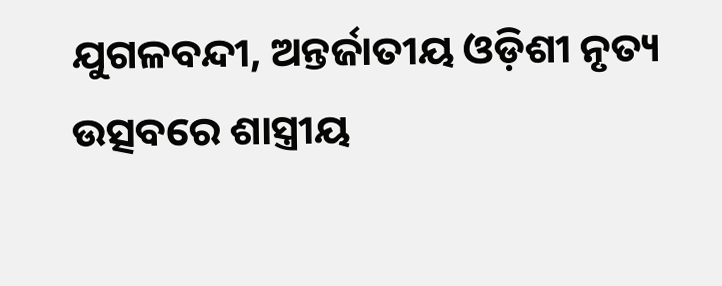ଯୁଗଳବନ୍ଦୀ, ଅନ୍ତର୍ଜାତୀୟ ଓଡ଼ିଶୀ ନୃତ୍ୟ ଉତ୍ସବରେ ଶାସ୍ତ୍ରୀୟ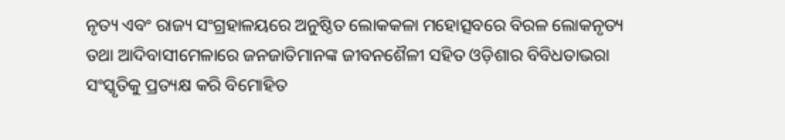ନୃତ୍ୟ ଏବଂ ରାଜ୍ୟ ସଂଗ୍ରହାଳୟରେ ଅନୁଷ୍ଠିତ ଲୋକକଳା ମହୋତ୍ସବରେ ବିରଳ ଲୋକନୃତ୍ୟ ତଥା ଆଦିବାସୀମେଳାରେ ଜନଜାତିମାନଙ୍କ ଜୀବନଶୈଳୀ ସହିତ ଓଡ଼ିଶାର ବିବିଧତାଭରା ସଂସ୍କୃତିକୁ ପ୍ରତ୍ୟକ୍ଷ କରି ବିମୋହିତ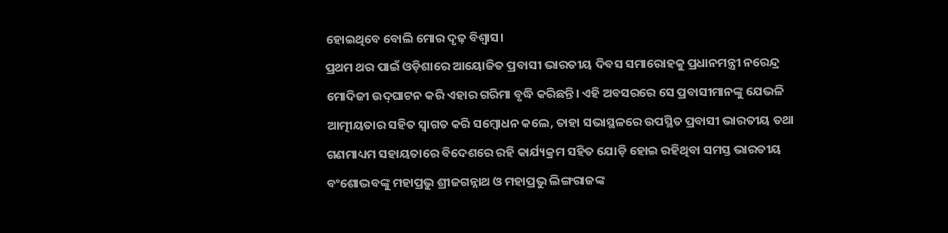ହୋଇଥିବେ ବୋଲି ମୋର ଦୃଢ଼ ବିଶ୍ବାସ।
ପ୍ରଥମ ଥର ପାଇଁ ଓଡ଼ିଶାରେ ଆୟୋଜିତ ପ୍ରବାସୀ ଭାରତୀୟ ଦିବସ ସମାରୋହକୁ ପ୍ରଧାନମନ୍ତ୍ରୀ ନରେନ୍ଦ୍ର ମୋଦିଜୀ ଉଦ୍‌ଘାଟନ କରି ଏହାର ଗରିମା ବୃଦ୍ଧି କରିଛନ୍ତି। ଏହି ଅବସରରେ ସେ ପ୍ରବାସୀମାନଙ୍କୁ ଯେଭଳି ଆତ୍ମୀୟତାର ସହିତ ସ୍ବାଗତ କରି ସମ୍ବୋଧନ କଲେ, ତାହା ସଭାସ୍ଥଳରେ ଉପସ୍ଥିତ ପ୍ରବାସୀ ଭାରତୀୟ ତଥା ଗଣମାଧ୍ୟମ ସହାୟତାରେ ବିଦେଶରେ ରହି କାର୍ଯ୍ୟକ୍ରମ ସହିତ ଯୋଡ଼ି ହୋଇ ରହିଥିବା ସମସ୍ତ ଭାରତୀୟ ବଂଶୋଦ୍ଭବଙ୍କୁ ମହାପ୍ରଭୁ ଶ୍ରୀଜଗନ୍ନାଥ ଓ ମହାପ୍ରଭୁ ଲିଙ୍ଗରାଜଙ୍କ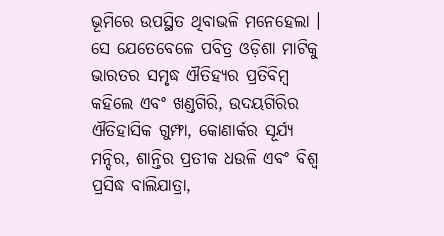ଭୂମିରେ ଉପସ୍ଥିତ ଥିବାଭଳି ମନେହେଲା । ସେ ଯେତେବେଳେ ପବିତ୍ର ଓଡ଼ିଶା ମାଟିକୁ ଭାରତର ସମୃଦ୍ଧ ଐତିହ୍ୟର ପ୍ରତିବିମ୍ବ କହିଲେ ଏବଂ ଖଣ୍ଡଗିରି, ଉଦୟଗିରିର ଐତିହାସିକ ଗୁମ୍ଫା, କୋଣାର୍କର ସୂର୍ଯ୍ୟ ମନ୍ଦିର, ଶାନ୍ତିର ପ୍ରତୀକ ଧଉଳି ଏବଂ ବିଶ୍ୱ ପ୍ରସିଦ୍ଧ ବାଲିଯାତ୍ରା,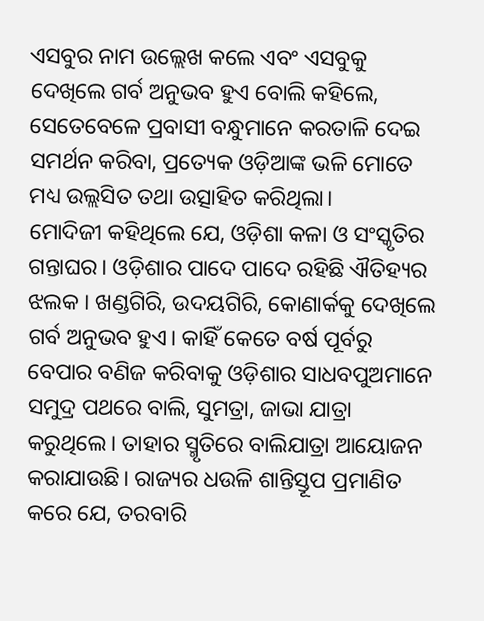ଏସବୁର ନାମ ଉଲ୍ଲେଖ କଲେ ଏବଂ ଏସବୁକୁ ଦେଖିଲେ ଗର୍ବ ଅନୁଭବ ହୁଏ ବୋଲି କହିଲେ, ସେତେବେଳେ ପ୍ରବାସୀ ବନ୍ଧୁମାନେ କରତାଳି ଦେଇ ସମର୍ଥନ କରିବା, ପ୍ରତ୍ୟେକ ଓଡ଼ିଆଙ୍କ ଭଳି ମୋତେ ମଧ୍ୟ ଉଲ୍ଲସିତ ତଥା ଉତ୍ସାହିତ କରିଥିଲା।
ମୋଦିଜୀ କହିଥିଲେ ଯେ, ଓଡ଼ିଶା କଳା ଓ ସଂସ୍କୃତିର ଗନ୍ତାଘର। ଓଡ଼ିଶାର ପାଦେ ପାଦେ ରହିଛି ଐତିହ୍ୟର ଝଲକ । ଖଣ୍ଡଗିରି, ଉଦୟଗିରି, କୋଣାର୍କକୁ ଦେଖିଲେ ଗର୍ବ ଅନୁଭବ ହୁଏ। କାହିଁ କେତେ ବର୍ଷ ପୂର୍ବରୁ ବେପାର ବଣିଜ କରିବାକୁ ଓଡ଼ିଶାର ସାଧବପୁଅମାନେ ସମୁଦ୍ର ପଥରେ ବାଲି, ସୁମତ୍ରା, ଜାଭା ଯାତ୍ରା କରୁଥିଲେ। ତାହାର ସ୍ମୃତିରେ ବାଲିଯାତ୍ରା ଆୟୋଜନ କରାଯାଉଛି। ରାଜ୍ୟର ଧଉଳି ଶାନ୍ତିସ୍ତୂପ ପ୍ରମାଣିତ କରେ ଯେ, ତରବାରି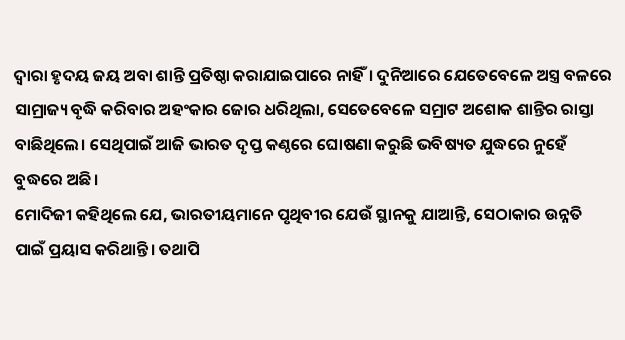ଦ୍ବାରା ହୃଦୟ ଜୟ ଅବା ଶାନ୍ତି ପ୍ରତିଷ୍ଠା କରାଯାଇପାରେ ନାହିଁ। ଦୁନିଆରେ ଯେତେବେଳେ ଅସ୍ତ୍ର ବଳରେ ସାମ୍ରାଜ୍ୟ ବୃଦ୍ଧି କରିବାର ଅହଂକାର ଜୋର ଧରିଥିଲା, ସେତେବେଳେ ସମ୍ରାଟ ଅଶୋକ ଶାନ୍ତିର ରାସ୍ତା ବାଛିଥିଲେ। ସେଥିପାଇଁ ଆଜି ଭାରତ ଦୃପ୍ତ କଣ୍ଠରେ ଘୋଷଣା କରୁଛି ଭବିଷ୍ୟତ ଯୁଦ୍ଧରେ ନୁହେଁ ବୁଦ୍ଧରେ ଅଛି।
ମୋଦିଜୀ କହିଥିଲେ ଯେ, ଭାରତୀୟମାନେ ପୃଥିବୀର ଯେଉଁ ସ୍ଥାନକୁ ଯାଆନ୍ତି, ସେଠାକାର ଉନ୍ନତି ପାଇଁ ପ୍ରୟାସ କରିଥାନ୍ତି। ତଥାପି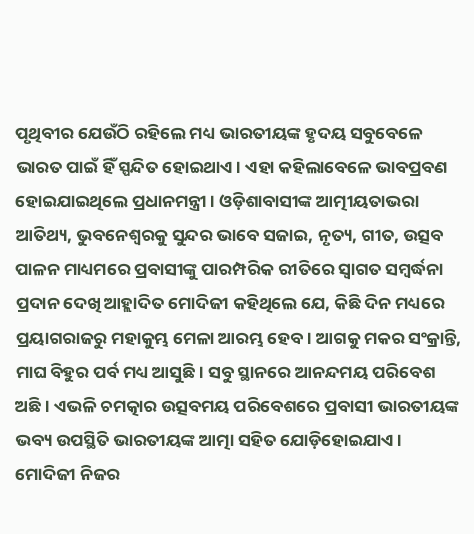ପୃଥିବୀର ଯେଉଁଠି ରହିଲେ ମଧ୍ୟ ଭାରତୀୟଙ୍କ ହୃଦୟ ସବୁବେଳେ ଭାରତ ପାଇଁ ହିଁ ସ୍ପନ୍ଦିତ ହୋଇଥାଏ। ଏହା କହିଲାବେଳେ ଭାବପ୍ରବଣ ହୋଇଯାଇଥିଲେ ପ୍ରଧାନମନ୍ତ୍ରୀ। ଓଡ଼ିଶାବାସୀଙ୍କ ଆତ୍ମୀୟତାଭରା ଆତିଥ୍ୟ, ଭୁବନେଶ୍ବରକୁ ସୁନ୍ଦର ଭାବେ ସଜାଇ, ନୃତ୍ୟ, ଗୀତ, ଉତ୍ସବ ପାଳନ ମାଧ୍ୟମରେ ପ୍ରବାସୀଙ୍କୁ ପାରମ୍ପରିକ ରୀତିରେ ସ୍ବାଗତ ସମ୍ବର୍ଦ୍ଧନା ପ୍ରଦାନ ଦେଖି ଆହ୍ଲାଦିତ ମୋଦିଜୀ କହିଥିଲେ ଯେ, କିଛି ଦିନ ମଧ୍ୟରେ ପ୍ରୟାଗରାଜରୁ ମହାକୁମ୍ଭ ମେଳା ଆରମ୍ଭ ହେବ। ଆଗକୁ ମକର ସଂକ୍ରାନ୍ତି, ମାଘ ବିହୁର ପର୍ବ ମଧ୍ୟ ଆସୁଛି। ସବୁ ସ୍ଥାନରେ ଆନନ୍ଦମୟ ପରିବେଶ ଅଛି। ଏଭଳି ଚମତ୍କାର ଉତ୍ସବମୟ ପରିବେଶରେ ପ୍ରବାସୀ ଭାରତୀୟଙ୍କ ଭବ୍ୟ ଉପସ୍ଥିତି ଭାରତୀୟଙ୍କ ଆତ୍ମା ସହିତ ଯୋଡ଼ିହୋଇଯାଏ।
ମୋଦିଜୀ ନିଜର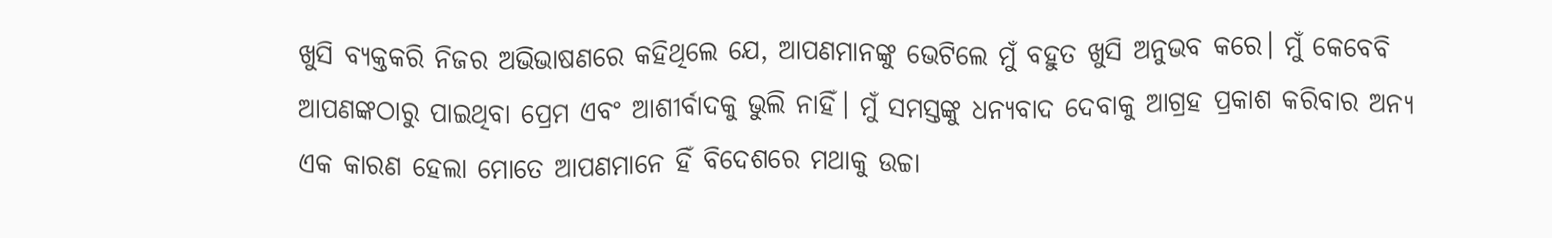ଖୁସି ବ୍ୟକ୍ତକରି ନିଜର ଅଭିଭାଷଣରେ କହିଥିଲେ ଯେ, ଆପଣମାନଙ୍କୁ ଭେଟିଲେ ମୁଁ ବହୁତ ଖୁସି ଅନୁଭବ କରେ। ମୁଁ କେବେବି ଆପଣଙ୍କଠାରୁ ପାଇଥିବା ପ୍ରେମ ଏବଂ ଆଶୀର୍ବାଦକୁ ଭୁଲି ନାହିଁ। ମୁଁ ସମସ୍ତଙ୍କୁ ଧନ୍ୟବାଦ ଦେବାକୁ ଆଗ୍ରହ ପ୍ରକାଶ କରିବାର ଅନ୍ୟ ଏକ କାରଣ ହେଲା ମୋତେ ଆପଣମାନେ ହିଁ ବିଦେଶରେ ମଥାକୁ ଉଚ୍ଚା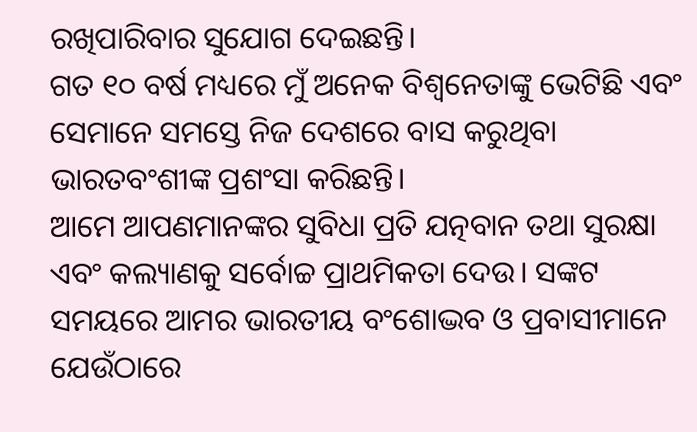ରଖିପାରିବାର ସୁଯୋଗ ଦେଇଛନ୍ତି।
ଗତ ୧୦ ବର୍ଷ ମଧ୍ୟରେ ମୁଁ ଅନେକ ବିଶ୍ୱନେତାଙ୍କୁ ଭେଟିଛି ଏବଂ ସେମାନେ ସମସ୍ତେ ନିଜ ଦେଶରେ ବାସ କରୁଥିବା ଭାରତବଂଶୀଙ୍କ ପ୍ରଶଂସା କରିଛନ୍ତି।
ଆମେ ଆପଣମାନଙ୍କର ସୁବିଧା ପ୍ରତି ଯତ୍ନବାନ ତଥା ସୁରକ୍ଷା ଏବଂ କଲ୍ୟାଣକୁ ସର୍ବୋଚ୍ଚ ପ୍ରାଥମିକତା ଦେଉ। ସଙ୍କଟ ସମୟରେ ଆମର ଭାରତୀୟ ବଂଶୋଦ୍ଭବ ଓ ପ୍ରବାସୀମାନେ ଯେଉଁଠାରେ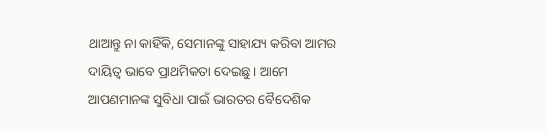ଥାଆନ୍ତୁ ନା କାହିଁକି, ସେମାନଙ୍କୁ ସାହାଯ୍ୟ କରିବା ଆମର ଦାୟିତ୍ୱ ଭାବେ ପ୍ରାଥମିକତା ଦେଇଛୁ। ଆମେ ଆପଣମାନଙ୍କ ସୁବିଧା ପାଇଁ ଭାରତର ବୈଦେଶିକ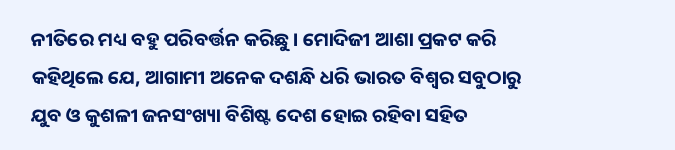ନୀତିରେ ମଧ୍ୟ ବହୁ ପରିବର୍ତ୍ତନ କରିଛୁ। ମୋଦିଜୀ ଆଶା ପ୍ରକଟ କରି କହିଥିଲେ ଯେ, ଆଗାମୀ ଅନେକ ଦଶନ୍ଧି ଧରି ଭାରତ ବିଶ୍ୱର ସବୁଠାରୁ ଯୁବ ଓ କୁଶଳୀ ଜନସଂଖ୍ୟା ବିଶିଷ୍ଟ ଦେଶ ହୋଇ ରହିବା ସହିତ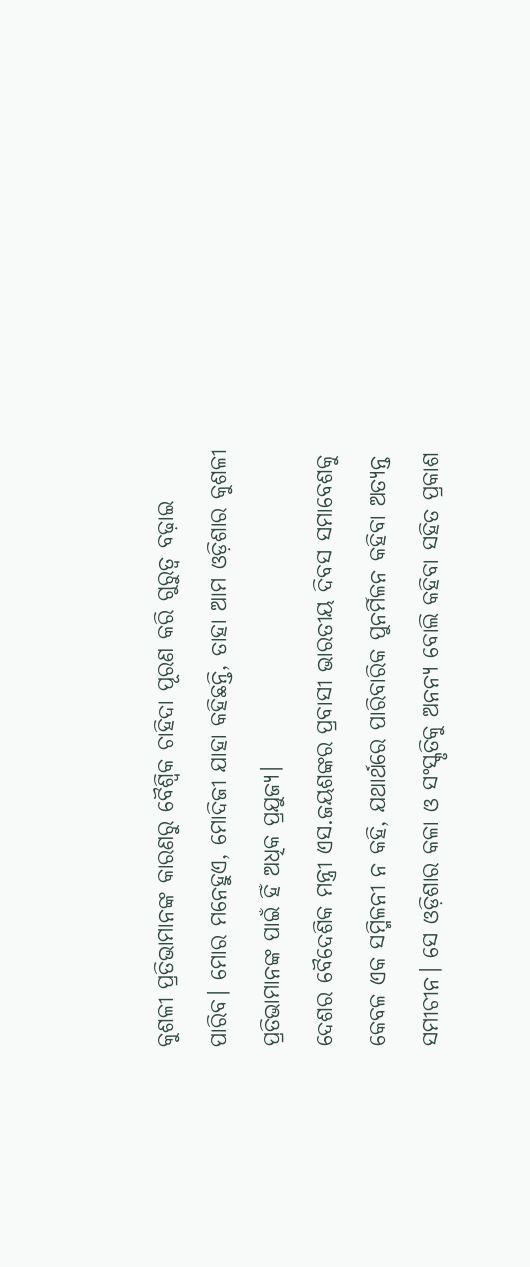କୁଶଳୀ ପ୍ରତିଭାମାନଙ୍କ କାରଣରୁ ବୈଶ୍ବିକ ଚାହିଦା ପୂରଣ କରି ଗୁରୁତ୍ୱ ବଢ଼ାଇ ପାରିବ। ମୋର ମନେହୁଏ, ମୋଦିଜୀ ଯାହା କହିଛନ୍ତି, ତାହା ଆମ ଓଡ଼ିଶାର କୁଶଳୀ ପ୍ରତିଭାମାନଙ୍କ ପାଇଁ ହିଁ ଅଧିକ ପ୍ରଯୁଜ୍ୟ।
ଦେଶର ବୈଦେଶିକ ମନ୍ତ୍ରୀ ଏସ.ଜୟଶଙ୍କର ପ୍ରବାସୀ ଭାରତୀୟ ଦିବସ ସମାବେଶକୁ କେବଳ ଏକ ସମ୍ମିଳନୀ ନ କହି, ଯଥାର୍ଥରେ ପାରିବାରିକ ପୁନର୍ମିଳନ କହିବା ଅତ୍ୟନ୍ତ ସମୀଚୀନ। ସେ ଓଡ଼ିଶାର କଳା ଓ ସଂସ୍କୃତିକୁ ଅନନ୍ୟ ବୋଲି କହିବା ସହିତ ପ୍ରକାଶ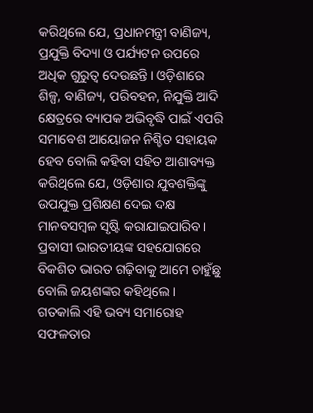କରିଥିଲେ ଯେ, ପ୍ରଧାନମନ୍ତ୍ରୀ ବାଣିଜ୍ୟ, ପ୍ରଯୁକ୍ତି ବିଦ୍ୟା ଓ ପର୍ଯ୍ୟଟନ ଉପରେ ଅଧିକ ଗୁରୁତ୍ୱ ଦେଉଛନ୍ତି। ଓଡ଼ିଶାରେ ଶିଳ୍ପ, ବାଣିଜ୍ୟ, ପରିବହନ, ନିଯୁକ୍ତି ଆଦି କ୍ଷେତ୍ରରେ ବ୍ୟାପକ ଅଭିବୃଦ୍ଧି ପାଇଁ ଏପରି ସମାବେଶ ଆୟୋଜନ ନିଶ୍ଚିତ ସହାୟକ ହେବ ବୋଲି କହିବା ସହିତ ଆଶାବ୍ୟକ୍ତ କରିଥିଲେ ଯେ, ଓଡ଼ିଶାର ଯୁବଶକ୍ତିଙ୍କୁ ଉପଯୁକ୍ତ ପ୍ରଶିକ୍ଷଣ ଦେଇ ଦକ୍ଷ ମାନବସମ୍ବଳ ସୃଷ୍ଟି କରାଯାଇପାରିବ। ପ୍ରବାସୀ ଭାରତୀୟଙ୍କ ସହଯୋଗରେ ବିକଶିତ ଭାରତ ଗଢ଼ିବାକୁ ଆମେ ଚାହୁଁଛୁ ବୋଲି ଜୟଶଙ୍କର କହିଥିଲେ ।
ଗତକାଲି ଏହି ଭବ୍ୟ ସମାରୋହ ସଫଳତାର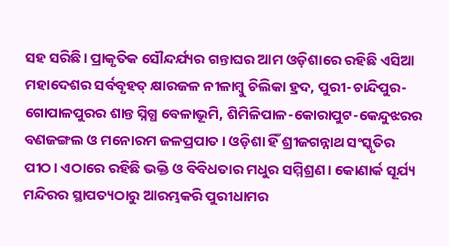ସହ ସରିଛି। ପ୍ରାକୃତିକ ସୌନ୍ଦର୍ଯ୍ୟର ଗନ୍ତାଘର ଆମ ଓଡ଼ିଶାରେ ରହିଛି ଏସିଆ ମହାଦେଶର ସର୍ବବୃହତ୍‌ କ୍ଷାରଜଳ ନୀଳାମ୍ବୁ ଚିଲିକା ହ୍ରଦ, ପୁରୀ-ଚାନ୍ଦିପୁର-ଗୋପାଳପୁରର ଶାନ୍ତ ସ୍ନିଗ୍ଧ ବେଳାଭୂମି, ଶିମିଳିପାଳ-କୋରାପୁଟ-କେନ୍ଦୁଝରର ବଣଜଙ୍ଗଲ ଓ ମନୋରମ ଜଳପ୍ରପାତ। ଓଡ଼ିଶା ହିଁ ଶ୍ରୀଜଗନ୍ନାଥ ସଂସ୍କୃତିର ପୀଠ। ଏଠାରେ ରହିଛି ଭକ୍ତି ଓ ବିବିଧତାର ମଧୁର ସମ୍ମିଶ୍ରଣ। କୋଣାର୍କ ସୂର୍ଯ୍ୟ ମନ୍ଦିରର ସ୍ଥାପତ୍ୟଠାରୁ ଆରମ୍ଭକରି ପୁରୀଧାମର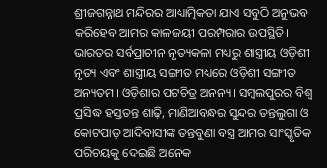ଶ୍ରୀଜଗନ୍ନାଥ ମନ୍ଦିରର ଆଧ୍ୟାତ୍ମିକତା ଯାଏ ସବୁଠି ଅନୁଭବ କରିହେବ ଆମର କାଳଜୟୀ ପରମ୍ପରାର ଉପସ୍ଥିତି। ଭାରତର ସର୍ବପ୍ରାଚୀନ ନୃତ୍ୟକଳା ମଧ୍ୟରୁ ଶାସ୍ତ୍ରୀୟ ଓଡ଼ିଶୀ ନୃତ୍ୟ ଏବଂ ଶାସ୍ତ୍ରୀୟ ସଙ୍ଗୀତ ମଧ୍ୟରେ ଓଡ଼ିଶୀ ସଙ୍ଗୀତ ଅନ୍ୟତମ। ଓଡ଼ିଶାର ପଟଚିତ୍ର ଅନନ୍ୟ। ସମ୍ବଲପୁରର ବିଶ୍ବ ପ୍ରସିଦ୍ଧ ହସ୍ତତନ୍ତ ଶାଢ଼ି, ମାଣିଆବନ୍ଧର ସୁନ୍ଦର ତନ୍ତଲୁଗା ଓ କୋଟପାଡ଼ ଆଦିବାସୀଙ୍କ ତନ୍ତବୁଣା ବସ୍ତ୍ର ଆମର ସାଂସ୍କୃତିକ ପରିଚୟକୁ ଦେଇଛି ଅନେକ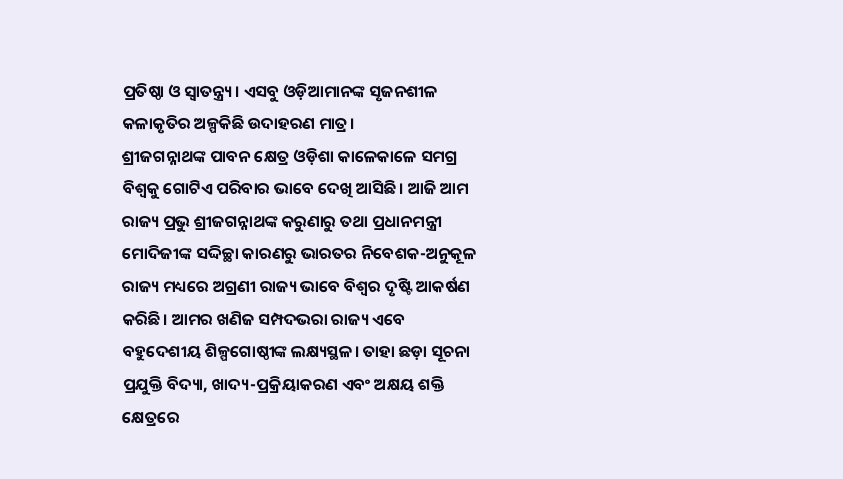ପ୍ରତିଷ୍ଠା ଓ ସ୍ବାତନ୍ତ୍ର୍ୟ। ଏସବୁ ଓଡ଼ିଆମାନଙ୍କ ସୃଜନଶୀଳ କଳାକୃତିର ଅଳ୍ପକିଛି ଉଦାହରଣ ମାତ୍ର।
ଶ୍ରୀଜଗନ୍ନାଥଙ୍କ ପାବନ କ୍ଷେତ୍ର ଓଡ଼ିଶା କାଳେକାଳେ ସମଗ୍ର ବିଶ୍ବକୁ ଗୋଟିଏ ପରିବାର ଭାବେ ଦେଖି ଆସିଛି। ଆଜି ଆମ ରାଜ୍ୟ ପ୍ରଭୁ ଶ୍ରୀଜଗନ୍ନାଥଙ୍କ କରୁଣାରୁ ତଥା ପ୍ରଧାନମନ୍ତ୍ରୀ ମୋଦିଜୀଙ୍କ ସଦ୍ଦିଚ୍ଛା କାରଣରୁ ଭାରତର ନିବେଶକ-ଅନୁକୂଳ ରାଜ୍ୟ ମଧ୍ୟରେ ଅଗ୍ରଣୀ ରାଜ୍ୟ ଭାବେ ବିଶ୍ବର ଦୃଷ୍ଟି ଆକର୍ଷଣ କରିଛି। ଆମର ଖଣିଜ ସମ୍ପଦଭରା ରାଜ୍ୟ ଏବେ ବହୁଦେଶୀୟ ଶିଳ୍ପଗୋଷ୍ଠୀଙ୍କ ଲକ୍ଷ୍ୟସ୍ଥଳ। ତାହା ଛଡ଼ା ସୂଚନା ପ୍ରଯୁକ୍ତି ବିଦ୍ୟା, ଖାଦ୍ୟ-ପ୍ରକ୍ରିୟାକରଣ ଏବଂ ଅକ୍ଷୟ ଶକ୍ତି କ୍ଷେତ୍ରରେ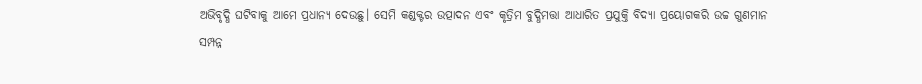ଅଭିବୃଦ୍ଧି ଘଟିବାକୁ ଆମେ ପ୍ରଧାନ୍ୟ ଦେଉଛୁ। ସେମି କଣ୍ଡକ୍ଟର ଉତ୍ପାଦନ ଏବଂ କୃତ୍ରିମ ବୁଦ୍ଧିମତ୍ତା ଆଧାରିତ ପ୍ରଯୁକ୍ତି ବିଦ୍ୟା ପ୍ରୟୋଗକରି ଉଚ୍ଚ ଗୁଣମାନ ସମ୍ପନ୍ନ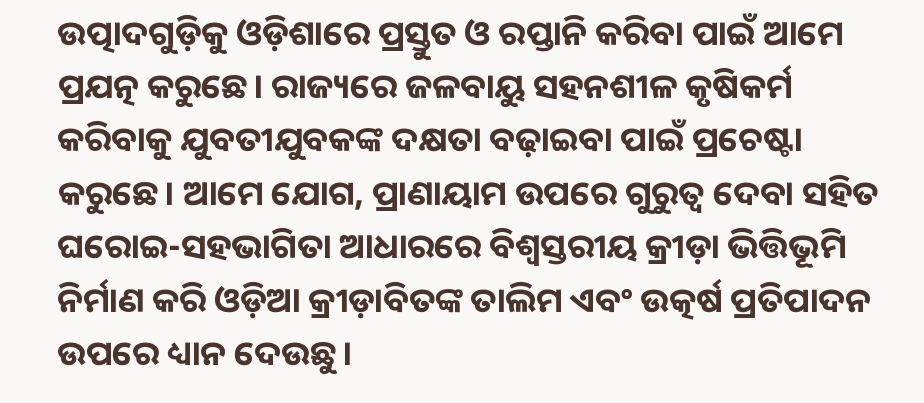ଉତ୍ପାଦଗୁଡ଼ିକୁ ଓଡ଼ିଶାରେ ପ୍ରସ୍ତୁତ ଓ ରପ୍ତାନି କରିବା ପାଇଁ ଆମେ ପ୍ରଯତ୍ନ କରୁଛେ। ରାଜ୍ୟରେ ଜଳବାୟୁ ସହନଶୀଳ କୃଷିକର୍ମ କରିବାକୁ ଯୁବତୀଯୁବକଙ୍କ ଦକ୍ଷତା ବଢ଼ାଇବା ପାଇଁ ପ୍ରଚେଷ୍ଟା କରୁଛେ। ଆମେ ଯୋଗ, ପ୍ରାଣାୟାମ ଉପରେ ଗୁରୁତ୍ୱ ଦେବା ସହିତ ଘରୋଇ-ସହଭାଗିତା ଆଧାରରେ ବିଶ୍ବସ୍ତରୀୟ କ୍ରୀଡ଼ା ଭିତ୍ତିଭୂମି ନିର୍ମାଣ କରି ଓଡ଼ିଆ କ୍ରୀଡ଼ାବିତଙ୍କ ତାଲିମ ଏବଂ ଉତ୍କର୍ଷ ପ୍ରତିପାଦନ ଉପରେ ଧ୍ୟାନ ଦେଉଛୁ।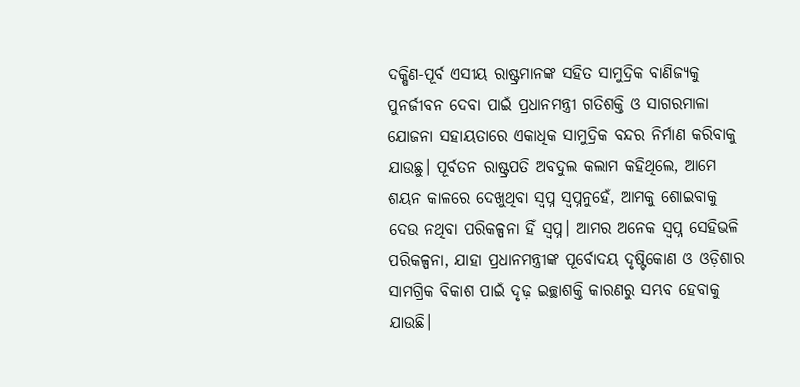ଦକ୍ଷିଣ-ପୂର୍ବ ଏସୀୟ ରାଷ୍ଟ୍ରମାନଙ୍କ ସହିତ ସାମୁଦ୍ରିକ ବାଣିଜ୍ୟକୁ ପୁନର୍ଜୀବନ ଦେବା ପାଇଁ ପ୍ରଧାନମନ୍ତ୍ରୀ ଗତିଶକ୍ତି ଓ ସାଗରମାଳା ଯୋଜନା ସହାୟତାରେ ଏକାଧିକ ସାମୁଦ୍ରିକ ବନ୍ଦର ନିର୍ମାଣ କରିବାକୁ ଯାଉଛୁ। ପୂର୍ବତନ ରାଷ୍ଟ୍ରପତି ଅବଦୁଲ କଲାମ କହିଥିଲେ, ଆମେ ଶୟନ କାଳରେ ଦେଖୁଥିବା ସ୍ବପ୍ନ ସ୍ବପ୍ନନୁହେଁ, ଆମକୁ ଶୋଇବାକୁ ଦେଉ ନଥିବା ପରିକଳ୍ପନା ହିଁ ସ୍ବପ୍ନ। ଆମର ଅନେକ ସ୍ବପ୍ନ ସେହିଭଳି ପରିକଳ୍ପନା, ଯାହା ପ୍ରଧାନମନ୍ତ୍ରୀଙ୍କ ପୂର୍ବୋଦୟ ଦୃଷ୍ଟିକୋଣ ଓ ଓଡ଼ିଶାର ସାମଗ୍ରିକ ବିକାଶ ପାଇଁ ଦୃଢ଼ ଇଚ୍ଛାଶକ୍ତି କାରଣରୁ ସମ୍ଭବ ହେବାକୁ ଯାଉଛି।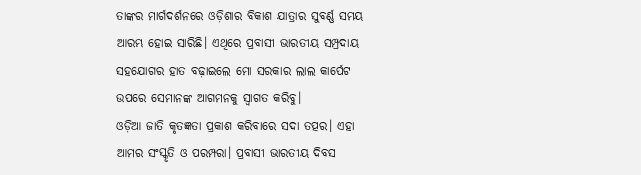ତାଙ୍କର ମାର୍ଗଦର୍ଶନରେ ଓଡ଼ିଶାର ବିକାଶ ଯାତ୍ରାର ସୁବର୍ଣ୍ଣ ସମୟ ଆରମ୍ଭ ହୋଇ ସାରିଛି। ଏଥିରେ ପ୍ରବାସୀ ଭାରତୀୟ ସମ୍ପ୍ରଦାୟ ସହଯୋଗର ହାତ ବଢ଼ାଇଲେ ମୋ ସରକାର ଲାଲ କାର୍ପେଟ ଉପରେ ସେମାନଙ୍କ ଆଗମନକୁ ସ୍ବାଗତ କରିବୁ।
ଓଡ଼ିଆ ଜାତି କୃତଜ୍ଞତା ପ୍ରକାଶ କରିବାରେ ସଦା ତତ୍ପର। ଏହା ଆମର ସଂସ୍କୃତି ଓ ପରମ୍ପରା। ପ୍ରବାସୀ ଭାରତୀୟ ଦିବସ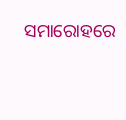ସମାରୋହରେ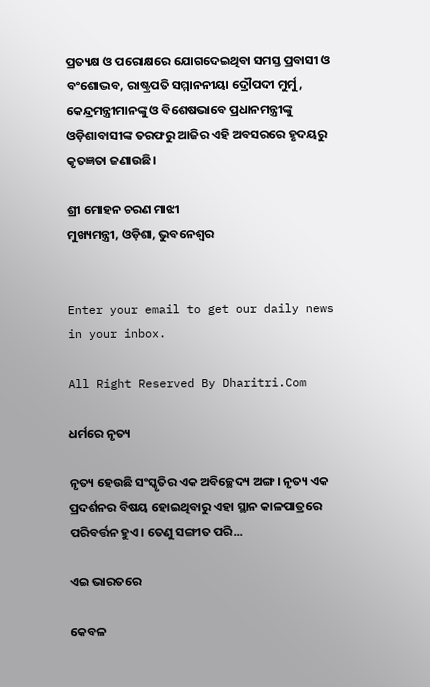ପ୍ରତ୍ୟକ୍ଷ ଓ ପରୋକ୍ଷରେ ଯୋଗଦେଇଥିବା ସମସ୍ତ ପ୍ରବାସୀ ଓ ବଂଶୋଦ୍ଭବ, ରାଷ୍ଟ୍ରପତି ସମ୍ମାନନୀୟା ଦ୍ରୌପଦୀ ମୁର୍ମୁ, କେନ୍ଦ୍ରମନ୍ତ୍ରୀମାନଙ୍କୁ ଓ ବିଶେଷଭାବେ ପ୍ରଧାନମନ୍ତ୍ରୀଙ୍କୁ ଓଡ଼ିଶାବାସୀଙ୍କ ତରଫରୁ ଆଜିର ଏହି ଅବସରରେ ହୃଦୟରୁ କୃତଜ୍ଞତା ଜଣାଉଛି।

ଶ୍ରୀ ମୋହନ ଚରଣ ମାଝୀ
ମୁଖ୍ୟମନ୍ତ୍ରୀ, ଓଡ଼ିଶା, ଭୁବନେଶ୍ବର


Enter your email to get our daily news in your inbox.

All Right Reserved By Dharitri.Com

ଧର୍ମରେ ନୃତ୍ୟ

ନୃତ୍ୟ ହେଉଛି ସଂସ୍କୃତିର ଏକ ଅବିଚ୍ଛେଦ୍ୟ ଅଙ୍ଗ। ନୃତ୍ୟ ଏକ ପ୍ରଦର୍ଶନର ବିଷୟ ହୋଇଥିବାରୁ ଏହା ସ୍ଥାନ କାଳପାତ୍ରରେ ପରିବର୍ତ୍ତନ ହୁଏ। ତେଣୁ ସଙ୍ଗୀତ ପରି...

ଏଇ ଭାରତରେ

କେବଳ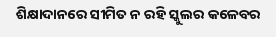ଶିକ୍ଷାଦାନରେ ସୀମିତ ନ ରହି ସ୍କୁଲର କଳେବର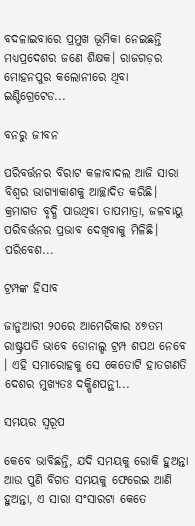ବଦଳାଇବାରେ ପ୍ରମୁଖ ଭୂମିକା ନେଇଛନ୍ତି ମଧ୍ୟପ୍ରଦେଶର ଜଣେ ଶିକ୍ଷକ। ରାଜଗଡ଼ର ମୋହନପୁର କଲୋନୀରେ ଥିବା ଇଣ୍ଟିଗ୍ରେଟେଡ...

ବନରୁ ଜୀବନ

ପରିବର୍ତ୍ତନର ବିରାଟ କଳାବାଦଲ ଆଜି ସାରା ବିଶ୍ୱର ଭାଗ୍ୟାକାଶକୁ ଆଚ୍ଛାଦିତ କରିଛି। କ୍ରମାଗତ ବୃଦ୍ଧି ପାଉଥିବା ତାପମାତ୍ରା, ଜଳବାୟୁ ପରିବର୍ତ୍ତନର ପ୍ରଭାବ ଦେଖିବାକୁ ମିଳିଛି। ପରିବେଶ...

ଟ୍ରମ୍ପଙ୍କ ହିସାବ

ଜାନୁଆରୀ ୨୦ରେ ଆମେରିକାର ୪୭ତମ ରାଷ୍ଟ୍ରପତି ଭାବେ ଡୋନାଲ୍ଡ ଟ୍ରମ୍ପ ଶପଥ ନେବେ । ଏହି ସମାରୋହକୁ ସେ କେତୋଟି ହାତଗଣତି ଦେଶର ମୁଖ୍ୟତଃ ଦକ୍ଷିଣପନ୍ଥୀ...

ସମୟର ସ୍ବରୂପ

କେବେ ଭାବିଛନ୍ତି, ଯଦି ସମୟକୁ ରୋକି ହୁଅନ୍ତା ଆଉ ପୁଣି ବିଗତ ସମୟକୁ ଫେରେଇ ଆଣି ହୁଅନ୍ତା, ଏ ସାରା ସଂସାରଟା କେତେ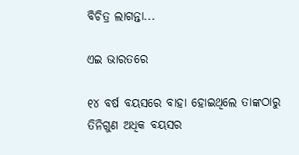ବିଚିତ୍ର ଲାଗନ୍ତା...

ଏଇ ଭାରତରେ

୧୪ ବର୍ଷ ବୟସରେ ବାହା ହୋଇଥିଲେ ତାଙ୍କଠାରୁ ତିନିଗୁଣ ଅଧିକ ବୟସର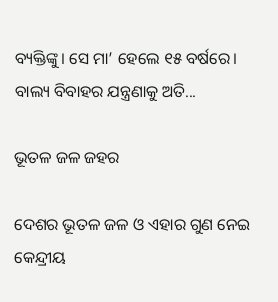ବ୍ୟକ୍ତିଙ୍କୁ। ସେ ମା’ ହେଲେ ୧୫ ବର୍ଷରେ। ବାଲ୍ୟ ବିବାହର ଯନ୍ତ୍ରଣାକୁ ଅତି...

ଭୂତଳ ଜଳ ଜହର

ଦେଶର ଭୂତଳ ଜଳ ଓ ଏହାର ଗୁଣ ନେଇ କେନ୍ଦ୍ରୀୟ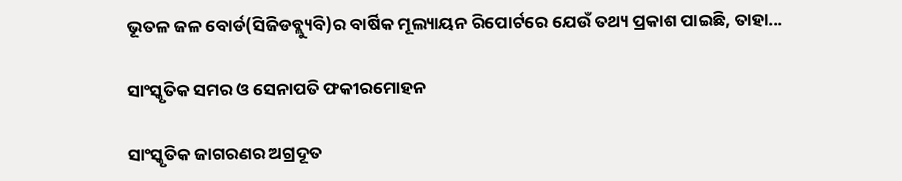ଭୂତଳ ଜଳ ବୋର୍ଡ(ସିଜିଡବ୍ଲ୍ୟୁବି)ର ବାର୍ଷିକ ମୂଲ୍ୟାୟନ ରିପୋର୍ଟରେ ଯେଉଁ ତଥ୍ୟ ପ୍ରକାଶ ପାଇଛି, ତାହା...

ସାଂସ୍କୃତିକ ସମର ଓ ସେନାପତି ଫକୀରମୋହନ

ସାଂସ୍କୃତିକ ଜାଗରଣର ଅଗ୍ରଦୂତ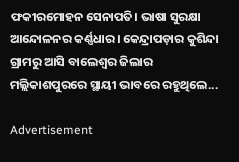ଫକୀରମୋହନ ସେନାପତି। ଭାଷା ସୁରକ୍ଷା ଆନ୍ଦୋଳନର କର୍ଣ୍ଣଧାର। କେନ୍ଦ୍ରାପଡ଼ାର କୁଶିନ୍ଦା ଗ୍ରାମରୁ ଆସି ବାଲେଶ୍ବର ଜିଲାର ମଲ୍ଲିକାଶପୁରରେ ସ୍ଥାୟୀ ଭାବରେ ରହୁଥିଲେ...

Advertisement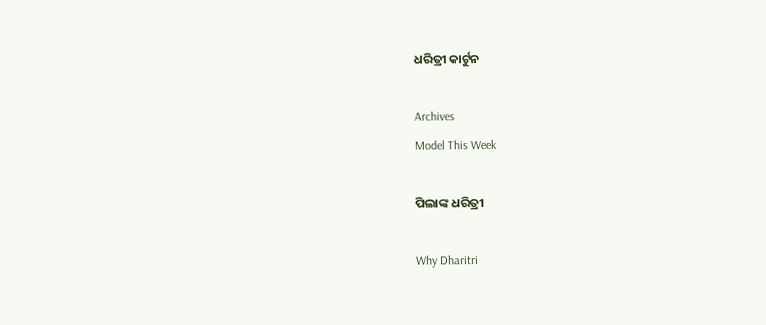ଧରିତ୍ରୀ କାର୍ଟୁନ

Archives
Model This Week

ପିଲାଙ୍କ ଧରିତ୍ରୀ

Why Dharitri